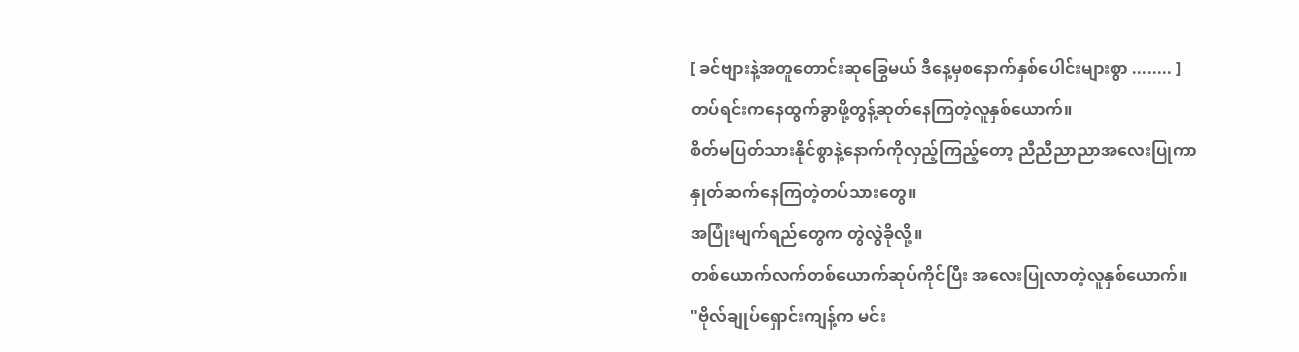[ ခင်ဗျားနဲ့အတူတောင်းဆုခြွေမယ် ဒီနေ့မှစနောက်နှစ်ပေါင်းများစွာ ........ ]
တပ်ရင်းကနေထွက်ခွာဖို့တွန့်ဆုတ်နေကြတဲ့လူနှစ်ယောက်။
စိတ်မပြတ်သားနိုင်စွာနဲ့နောက်ကိုလှည့်ကြည့်တော့ ညီညီညာညာအလေးပြုကာ နှုတ်ဆက်နေကြတဲ့တပ်သားတွေ။
အပြုံးမျက်ရည်တွေက တွဲလွဲခိုလို့။
တစ်ယောက်လက်တစ်ယောက်ဆုပ်ကိုင်ပြီး အလေးပြုလာတဲ့လူနှစ်ယောက်။
"ဗိုလ်ချုပ်ရှောင်းကျန့်က မင်း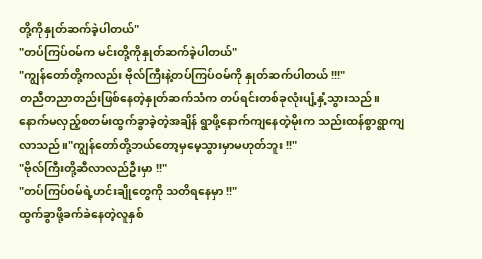တို့ကိုနှုတ်ဆက်ခဲ့ပါတယ်"
"တပ်ကြပ်ဝမ်က မင်းတို့ကိုနှုတ်ဆက်ခဲ့ပါတယ်"
"ကျွန်တော်တို့ကလည်း ဗိုလ်ကြီးနဲ့တပ်ကြပ်ဝမ်ကို နှုတ်ဆက်ပါတယ် !!!"
တညီတညာတည်းဖြစ်နေတဲ့နှုတ်ဆက်သံက တပ်ရင်းတစ်ခုလုံးပျံ့နှံ့သွားသည်။
နောက်မလှည့်စတမ်းထွက်ခွာခဲ့တဲ့အချိန် ရွာဖို့နောက်ကျနေတဲ့မိုးက သည်းထန်စွာရွာကျလာသည်။"ကျွန်တော်တို့ဘယ်တော့မှမေ့သွားမှာမဟုတ်ဘူး !!"
"ဗိုလ်ကြီးတို့ဆီလာလည်ဦးမှာ !!"
"တပ်ကြပ်ဝမ်ရဲ့ဟင်းချိုတွေကို သတိရနေမှာ !!"
ထွက်ခွာဖို့ခက်ခဲနေတဲ့လူနှစ်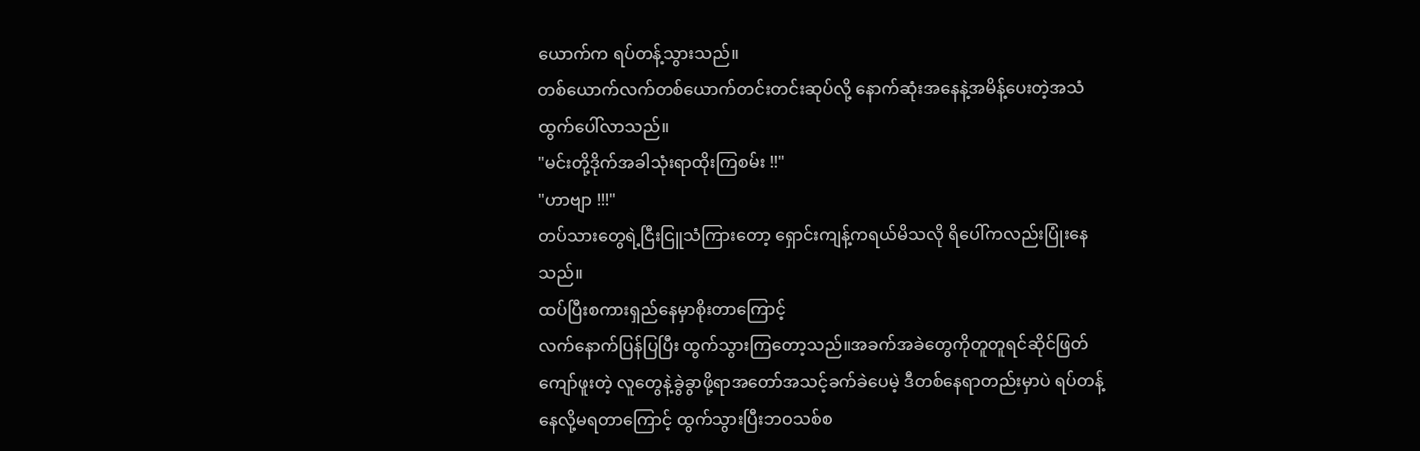ယောက်က ရပ်တန့်သွားသည်။
တစ်ယောက်လက်တစ်ယောက်တင်းတင်းဆုပ်လို့ နောက်ဆုံးအနေနဲ့အမိန့်ပေးတဲ့အသံထွက်ပေါ်လာသည်။
"မင်းတို့ဒိုက်အခါသုံးရာထိုးကြစမ်း !!"
"ဟာဗျာ !!!"
တပ်သားတွေရဲ့ငြီးငြူသံကြားတော့ ရှောင်းကျန့်ကရယ်မိသလို ရိပေါ်ကလည်းပြုံးနေသည်။
ထပ်ပြီးစကားရှည်နေမှာစိုးတာကြောင့်
လက်နောက်ပြန်ပြပြီး ထွက်သွားကြတော့သည်။အခက်အခဲတွေကိုတူတူရင်ဆိုင်ဖြတ်ကျော်ဖူးတဲ့ လူတွေနဲ့ခွဲခွာဖို့ရာအတော်အသင့်ခက်ခဲပေမဲ့ ဒီတစ်နေရာတည်းမှာပဲ ရပ်တန့်နေလို့မရတာကြောင့် ထွက်သွားပြီးဘဝသစ်စ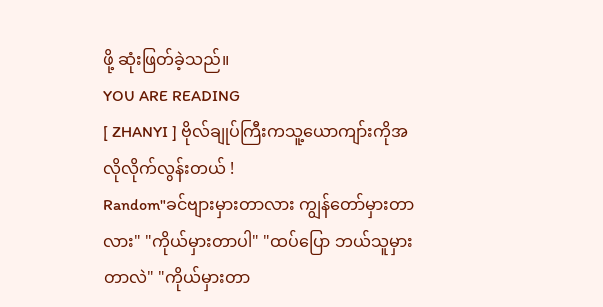ဖို့ ဆုံးဖြတ်ခဲ့သည်။
YOU ARE READING
[ ZHANYI ] ဗိုလ်ချုပ်ကြီးကသူ့ယောကျာ်းကိုအလိုလိုက်လွန်းတယ် !
Random"ခင်ဗျားမှားတာလား ကျွန်တော်မှားတာလား" "ကိုယ်မှားတာပါ" "ထပ်ပြော ဘယ်သူမှားတာလဲ" "ကိုယ်မှားတာ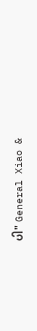ပါ" General Xiao &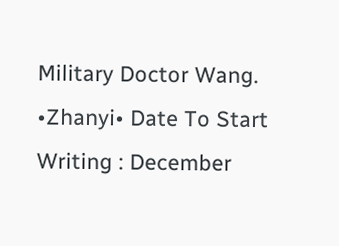Military Doctor Wang. •Zhanyi• Date To Start Writing : December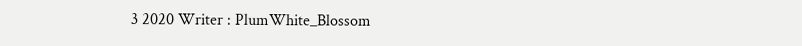3 2020 Writer : PlumWhite_Blossom